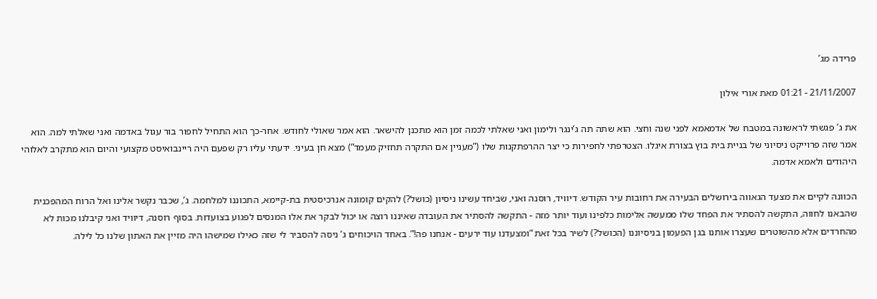פרידה מג’

21/11/2007 - 01:21 מאת אורי אילון

את ג’ פגשתי לראשונה במטבח של אדמאמא לפני שנה וחצי. הוא שתה תה ג’ינגר ולימון ואני שאלתי לכמה זמן הוא מתכנן להישאר. הוא אמר שאולי לחודש. אחר-כך הוא התחיל לחפור בור עגול באדמה ואני שאלתי למה. הוא אמר שזה פרוייקט ניסיוני של בניית בית בוץ בצורת איגלו. הצטרפתי לחפירות כי יצר ההרפתקנות שלו (”מעניין אם התקרה תחזיק מעמד”) מצא חן בעיני. ידעתי עליו רק שפעם היה ריינבואיסט מקצועי והיום הוא מתקרב לאלוהי היהודים ולאמא אדמה.

הכוונה לקיים את מצעד הגאווה בירושלים הבעירה את רחובות עיר הקודש. דיוויד, רוסנה ואני, שביחד עשינו ניסיון (כושל?) להקים קומונה אנרכיסטית בת-קיימא, התכוננו למלחמה. ג’, שכבר נקשר אלינו ואל הרוח המהפכנית שהבאנו לחווה, התקשה להסתיר את הפחד שלו ממעשה אלימות כלפינו ועוד יותר מזה - התקשה להסתיר את העובדה שאיננו רוצה או יכול לבקר את אלו המנסים לפגוע בצועדות. בסוף רוסנה, דיוויד ואני קיבלנו מכות לא מהחרדים אלא מהשוטרים שעצרו אותנו בגן הפעמון בניסיוננו (הכושל?) לשיר בכל זאת “ומצעדנו עוד ירעים - אנחנו פה!”. באחד הויכוחים ג’ ניסה להסביר לי שזה כאילו שמישהו היה מזיין את האתון שלנו כל לילה.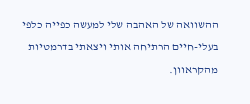ההשוואה של האהבה שלי למעשה כפייה כלפי בעלי-חיים הרתיחה אותי ויצאתי בדרמטיות מהקראוון.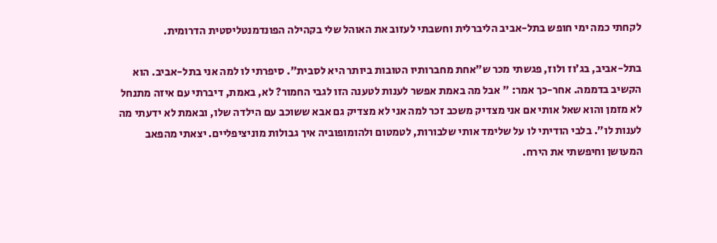לקחתי כמה ימי חופש בתל-אביב הליברלית וחשבתי לעזוב את האוהל שלי בקהילה הפונדמנטליסטית הדרומית.

בתל-אביב, בג’וז ולוז, פגשתי מכר ש”אחת מחברותיו הטובות ביותר היא לסבית”. סיפרתי לו למה אני בתל-אביב. הוא הקשיב בדממה. אחר-כך אמר: ” אבל מה באמת אפשר לענות לטענה הזו לגבי החמור? לא, באמת, דיברתי עם איזה מתנחל לא מזמן והוא שאל אותי אם אני מצדיק משכב זכר למה אני לא מצדיק גם אבא ששוכב עם הילדה שלו, ובאמת לא ידעתי מה לענות לו”. בלבי הודיתי לו על שלימד אותי שלבורות, לטמטום ולהומופוביה איך גבולות מוניציפליים. יצאתי מהפאב המעושן וחיפשתי את הירח.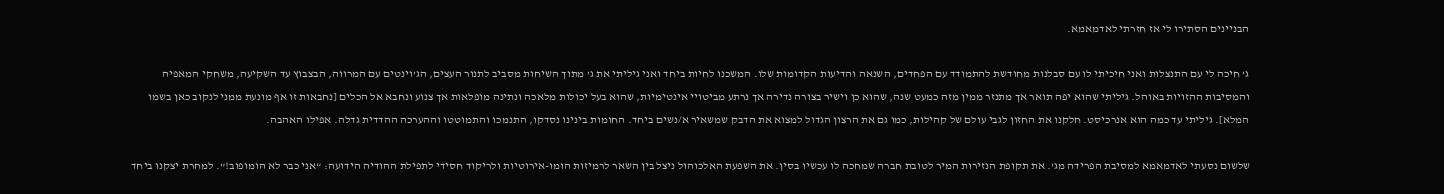הבניינים הסתירו לי אז חזרתי לאדמאמא.

ג’ חיכה לי עם התנצלות ואני חיכיתי לו עם סבלנות מחודשת להתמודד עם הפחדים, השנאה והדיעות הקדומות שלו. המשכנו לחיות ביחד ואני גיליתי את ג’ מתוך השיחות מסביב לתנור העצים, הג’וינטים עם המרווה, הבצבוץ עד השקיעה, משחקי המאפיה והמסיבות ההזויות באוהל. גיליתי שהוא יפה תואר אך מתנזר ממין מזה כמעט שנה, שהוא כן וישיר בצורה נדירה אך נרתע מביטויי אינטימיות, שהוא בעל יכולות מלאכה ונתינה מופלאות אך צנוע ונחבא אל הכלים [נחבאות זו אף מונעת ממני לנקוב כאן בשמו המלא]. גיליתי עד כמה הוא אנרכיסט. חלקנו את החזון לגבי עולם של קהילות, כמו גם את הרצון הגדול למצוא את הדבק שמשאיר א/נשים ביחד. החומות בינינו נסדקו, התנמכו והתמוטטו וההערכה ההדדית גדלה. אפילו האהבה.

שלשום נסעתי לאדמאמא למסיבת הפרידה מג’. את תקופת הנזירות המיר לטובת חברה שמחכה לו עכשיו בסין. את השפעת האלכוהול ניצל בין השאר לרמיזות הומו-אירוטיות ולריקוד חסידי לתפילת ההודיה הידועה: “אני כבר לא הומופוב!”. למחרת יצקנו ביחד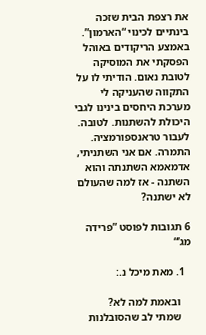את רצפת הבית שזכה בינתיים לכינוי “הארמון”. באמצע הריקודים באוהל הפסקתי את המוסיקה לטובת נאום. הודיתי לו על התקווה שהעניקה לי מערכת היחסים בינינו לגבי היכולת להשתנות. לטובה. לעבור טראנספורמציה. התמרה. אם אני השתניתי, אדמאמא השתנתה והוא השתנה - אז למה שהעולם לא ישתנה?

6 תגובות לפוסט ”פרידה מג’“

  1. מאת מיכל נ.:

    ובאמת למה לא?
    שמתי לב שהסובלנות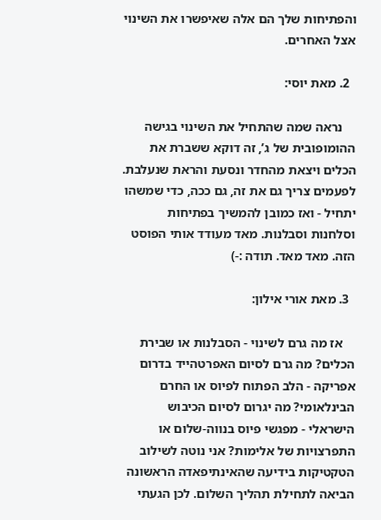והפתיחות שלך הם אלה שאיפשרו את השינוי אצל האחרים.

  2. מאת יוסי:

    נראה שמה שהתחיל את השינוי בגישה ההומופובית של ג’, זה דוקא ששברת את הכלים ויצאת מהחדר ונסעת והראת שנעלבת. לפעמים צריך גם את זה, גם ככה, כדי שמשהו יתחיל - ואז כמובן להמשיך בפתיחות וסלחנות וסבלנות. מאד מעודד אותי הפוסט הזה. מאד מאד. תודה :-)

  3. מאת אורי אילון:

    אז מה גרם לשינוי - הסבלנות או שבירת הכלים? מה גרם לסיום האפרטהייד בדרום אפריקה - הלב הפתוח לפיוס או החרם הבינלאומי? מה יגרום לסיום הכיבוש הישראלי - מפגשי פיוס בנווה-שלום או התפרצויות של אלימות? אני נוטה לשילוב הטקטיקות בידיעה שהאינתיפאדה הראשונה הביאה לתחילת תהליך השלום. לכן הגעתי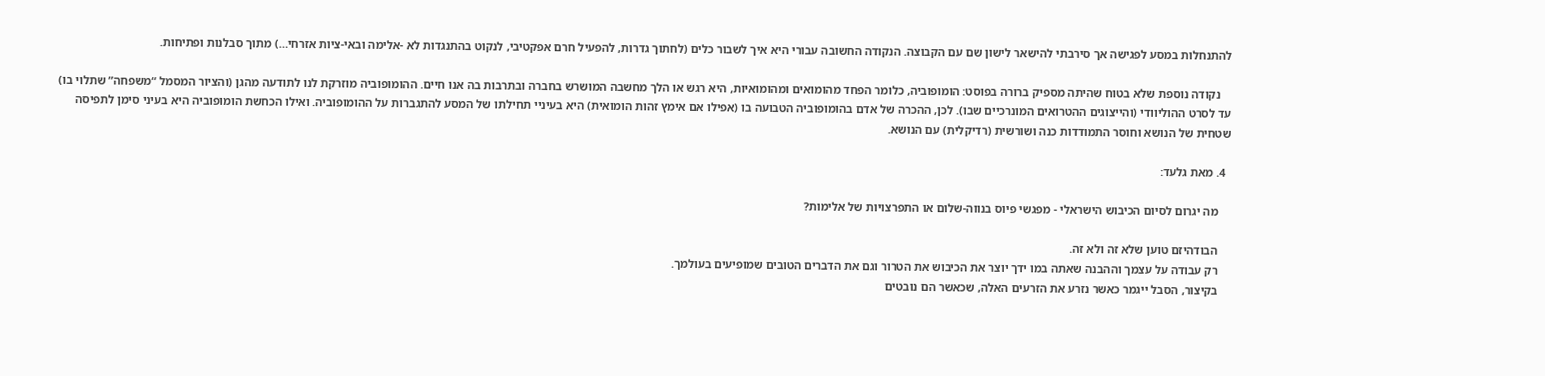להתנחלות במסע לפגישה אך סירבתי להישאר לישון שם עם הקבוצה. הנקודה החשובה עבורי היא איך לשבור כלים (לחתוך גדרות, להפעיל חרם אפקטיבי, לנקוט בהתנגדות לא -אלימה ובאי-ציות אזרחי…) מתוך סבלנות ופתיחות.

    נקודה נוספת שלא בטוח שהיתה מספיק ברורה בפוסט: הומופוביה, כלומר הפחד מהומואים ומהומואיות, היא רגש או הלך מחשבה המושרש בחברה ובתרבות בה אנו חיים. ההומופוביה מוזרקת לנו לתודעה מהגן (והציור המסמל “משפחה” שתלוי בו) עד לסרט ההוליוודי (והייצוגים ההטרואים המונרכיים שבו). לכן, ההכרה של אדם בהומופוביה הטבועה בו (אפילו אם אימץ זהות הומואית) היא בעיניי תחילתו של המסע להתגברות על ההומופוביה. ואילו הכחשת הומופוביה היא בעיני סימן לתפיסה שטחית של הנושא וחוסר התמודדות כנה ושורשית (רדיקלית) עם הנושא.

  4. מאת גלעד:

    מה יגרום לסיום הכיבוש הישראלי - מפגשי פיוס בנווה-שלום או התפרצויות של אלימות?

    הבודהיזם טוען שלא זה ולא זה.
    רק עבודה על עצמך וההבנה שאתה במו ידך יוצר את הכיבוש את הטרור וגם את הדברים הטובים שמופיעים בעולמך.
    בקיצור, הסבל ייגמר כאשר נזרע את הזרעים האלה, שכאשר הם נובטים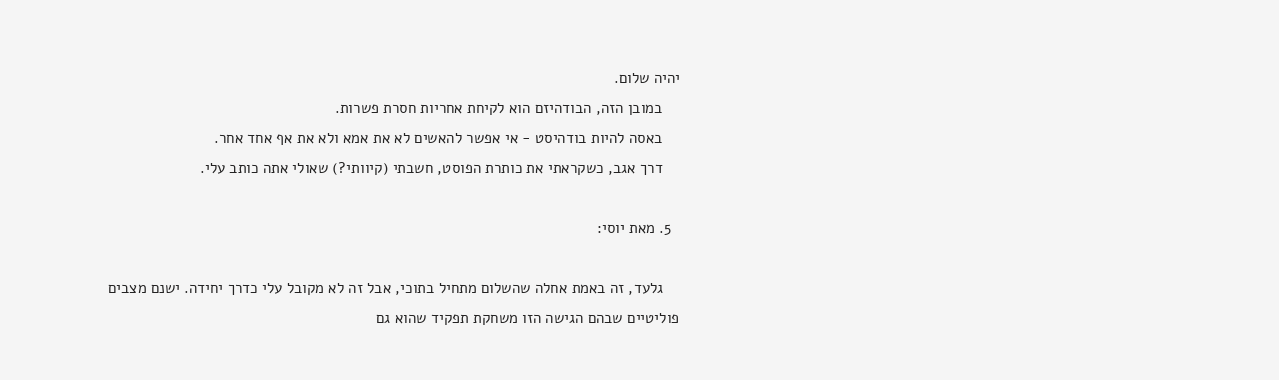יהיה שלום.
    במובן הזה, הבודהיזם הוא לקיחת אחריות חסרת פשרות.
    באסה להיות בודהיסט - אי אפשר להאשים לא את אמא ולא את אף אחד אחר.
    דרך אגב, כשקראתי את כותרת הפוסט, חשבתי (קיוותי?) שאולי אתה כותב עלי.

  5. מאת יוסי:

    גלעד, זה באמת אחלה שהשלום מתחיל בתוכי, אבל זה לא מקובל עלי כדרך יחידה. ישנם מצבים פוליטיים שבהם הגישה הזו משחקת תפקיד שהוא גם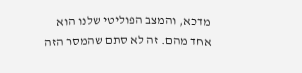מדכא, והמצב הפוליטי שלנו הוא אחד מהם. זה לא סתם שהמסר הזה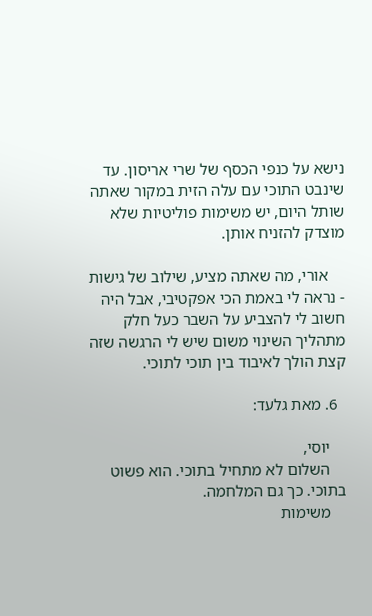נישא על כנפי הכסף של שרי אריסון. עד שינבט התוכי עם עלה הזית במקור שאתה שותל היום, יש משימות פוליטיות שלא מוצדק להזניח אותן.

    אורי, מה שאתה מציע, שילוב של גישות - נראה לי באמת הכי אפקטיבי, אבל היה חשוב לי להצביע על השבר כעל חלק מתהליך השינוי משום שיש לי הרגשה שזה קצת הולך לאיבוד בין תוכי לתוכי.

  6. מאת גלעד:

    יוסי,
    השלום לא מתחיל בתוכי. הוא פשוט בתוכי. כך גם המלחמה.
    משימות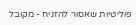פוליטיות שאסור להזניח - מקובל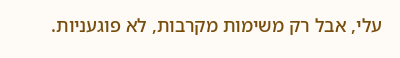עלי, אבל רק משימות מקרבות, לא פוגעניות.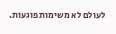לעולם לא משימות פוגעות.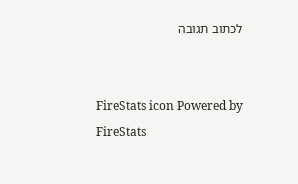לכתוב תגובה


FireStats icon Powered by FireStats